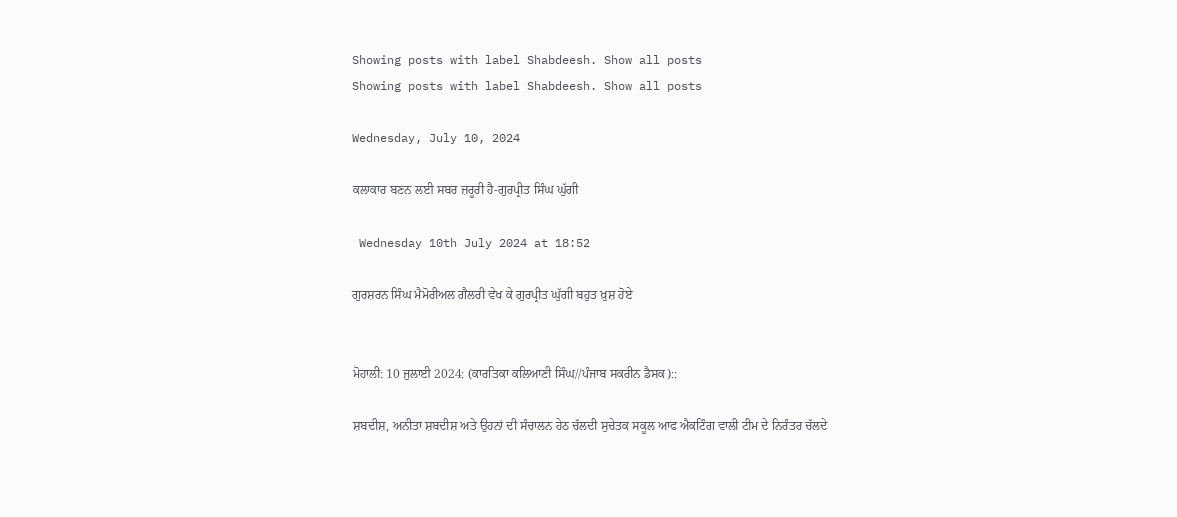Showing posts with label Shabdeesh. Show all posts
Showing posts with label Shabdeesh. Show all posts

Wednesday, July 10, 2024

ਕਲਾਕਾਰ ਬਣਨ ਲਈ ਸਬਰ ਜ਼ਰੂਰੀ ਹੈ-ਗੁਰਪ੍ਰੀਤ ਸਿੰਘ ਘੁੱਗੀ

 Wednesday 10th July 2024 at 18:52

ਗੁਰਸ਼ਰਨ ਸਿੰਘ ਮੈਮੋਰੀਅਲ ਗੈਲਰੀ ਵੇਖ ਕੇ ਗੁਰਪ੍ਰੀਤ ਘੁੱਗੀ ਬਹੁਤ ਖ਼ੁਸ਼ ਹੋਏ


ਮੋਹਾਲੀ: 10 ਜੁਲਾਈ 2024: (ਕਾਰਤਿਕਾ ਕਲਿਆਣੀ ਸਿੰਘ//ਪੰਜਾਬ ਸਕਰੀਨ ਡੈਸਕ)::

ਸ਼ਬਦੀਸ਼, ਅਨੀਤਾ ਸ਼ਬਦੀਸ਼ ਅਤੇ ਉਹਨਾਂ ਦੀ ਸੰਚਾਲਨ ਹੇਠ ਚੱਲਦੀ ਸੁਚੇਤਕ ਸਕੂਲ ਆਫ ਐਕਟਿੰਗ ਵਾਲੀ ਟੀਮ ਦੇ ਨਿਰੰਤਰ ਚੱਲਦੇ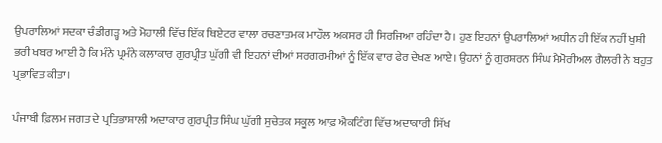ਉਪਰਾਲਿਆਂ ਸਦਕਾ ਚੰਡੀਗੜ੍ਹ ਅਤੇ ਮੋਹਾਲੀ ਵਿੱਚ ਇੱਕ ਥਿਏਟਰ ਵਾਲਾ ਰਚਣਾਤਮਕ ਮਾਹੌਲ ਅਕਸਰ ਹੀ ਸਿਰਜਿਆ ਰਹਿੰਦਾ ਹੈ। ਹੁਣ ਇਹਨਾਂ ਉਪਰਾਲਿਆਂ ਅਧੀਨ ਹੀ ਇੱਕ ਨਹੀਂ ਖੁਸ਼ੀ ਭਰੀ ਖਬਰ ਆਈ ਹੈ ਕਿ ਮੰਨੇ ਪ੍ਰਮੰਨੇ ਕਲਾਕਾਰ ਗੁਰਪ੍ਰੀਤ ਘੁੱਗੀ ਵੀ ਇਹਨਾਂ ਦੀਆਂ ਸਰਗਰਮੀਆਂ ਨੂੰ ਇੱਕ ਵਾਰ ਫੇਰ ਦੇਖਣ ਆਏ। ਉਹਨਾਂ ਨੂੰ ਗੁਰਸ਼ਰਨ ਸਿੰਘ ਮੈਮੋਰੀਅਲ ਗੈਲਰੀ ਨੇ ਬਹੁਤ ਪ੍ਰਭਾਵਿਤ ਕੀਤਾ।

ਪੰਜਾਬੀ ਫ਼ਿਲਮ ਜਗਤ ਦੇ ਪ੍ਰਤਿਭਾਸ਼ਾਲੀ ਅਦਾਕਾਰ ਗੁਰਪ੍ਰੀਤ ਸਿੰਘ ਘੁੱਗੀ ਸੁਚੇਤਕ ਸਕੂਲ ਆਫ਼ ਐਕਟਿੰਗ ਵਿੱਚ ਅਦਾਕਾਰੀ ਸਿੱਖ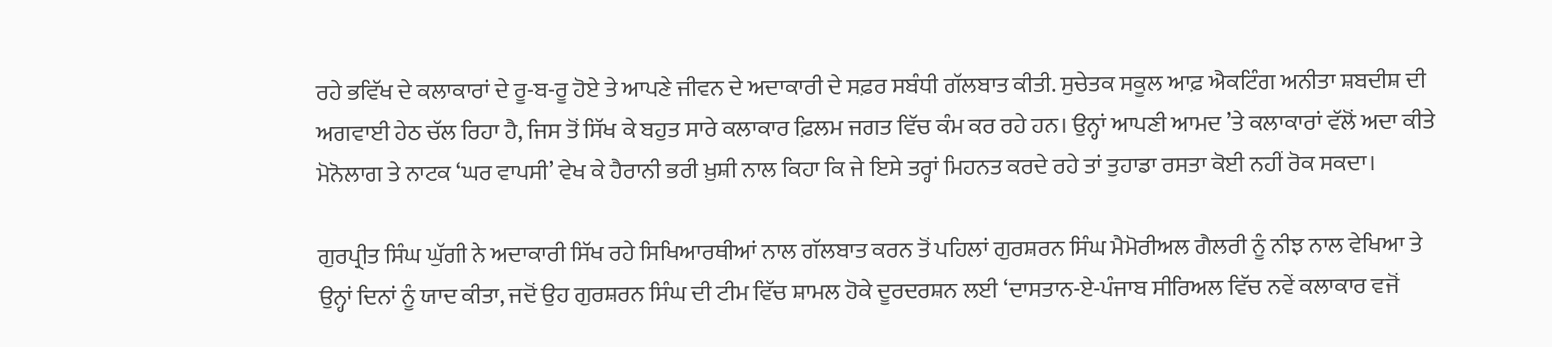ਰਹੇ ਭਵਿੱਖ ਦੇ ਕਲਾਕਾਰਾਂ ਦੇ ਰੂ-ਬ-ਰੂ ਹੋਏ ਤੇ ਆਪਣੇ ਜੀਵਨ ਦੇ ਅਦਾਕਾਰੀ ਦੇ ਸਫ਼ਰ ਸਬੰਧੀ ਗੱਲਬਾਤ ਕੀਤੀ. ਸੁਚੇਤਕ ਸਕੂਲ ਆਫ਼ ਐਕਟਿੰਗ ਅਨੀਤਾ ਸ਼ਬਦੀਸ਼ ਦੀ ਅਗਵਾਈ ਹੇਠ ਚੱਲ ਰਿਹਾ ਹੈ, ਜਿਸ ਤੋਂ ਸਿੱਖ ਕੇ ਬਹੁਤ ਸਾਰੇ ਕਲਾਕਾਰ ਫ਼ਿਲਮ ਜਗਤ ਵਿੱਚ ਕੰਮ ਕਰ ਰਹੇ ਹਨ। ਉਨ੍ਹਾਂ ਆਪਣੀ ਆਮਦ ’ਤੇ ਕਲਾਕਾਰਾਂ ਵੱਲੋਂ ਅਦਾ ਕੀਤੇ ਮੋਨੋਲਾਗ ਤੇ ਨਾਟਕ ‘ਘਰ ਵਾਪਸੀ’ ਵੇਖ ਕੇ ਹੈਰਾਨੀ ਭਰੀ ਖ਼ੁਸ਼ੀ ਨਾਲ ਕਿਹਾ ਕਿ ਜੇ ਇਸੇ ਤਰ੍ਹਾਂ ਮਿਹਨਤ ਕਰਦੇ ਰਹੇ ਤਾਂ ਤੁਹਾਡਾ ਰਸਤਾ ਕੋਈ ਨਹੀਂ ਰੋਕ ਸਕਦਾ।

ਗੁਰਪ੍ਰੀਤ ਸਿੰਘ ਘੁੱਗੀ ਨੇ ਅਦਾਕਾਰੀ ਸਿੱਖ ਰਹੇ ਸਿਖਿਆਰਥੀਆਂ ਨਾਲ ਗੱਲਬਾਤ ਕਰਨ ਤੋਂ ਪਹਿਲਾਂ ਗੁਰਸ਼ਰਨ ਸਿੰਘ ਮੈਮੋਰੀਅਲ ਗੈਲਰੀ ਨੂੰ ਨੀਝ ਨਾਲ ਵੇਖਿਆ ਤੇ ਉਨ੍ਹਾਂ ਦਿਨਾਂ ਨੂੰ ਯਾਦ ਕੀਤਾ, ਜਦੋਂ ਉਹ ਗੁਰਸ਼ਰਨ ਸਿੰਘ ਦੀ ਟੀਮ ਵਿੱਚ ਸ਼ਾਮਲ ਹੋਕੇ ਦੂਰਦਰਸ਼ਨ ਲਈ ‘ਦਾਸਤਾਨ-ਏ-ਪੰਜਾਬ ਸੀਰਿਅਲ ਵਿੱਚ ਨਵੇਂ ਕਲਾਕਾਰ ਵਜੋਂ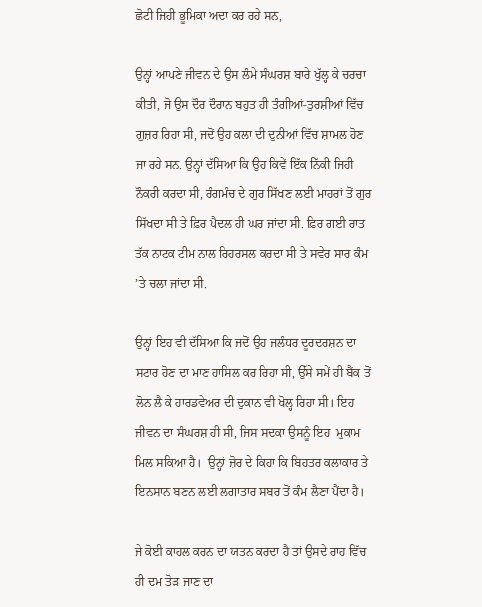ਛੋਟੀ ਜਿਹੀ ਭੂਮਿਕਾ ਅਦਾ ਕਰ ਰਹੇ ਸਨ,

ਉਨ੍ਹਾਂ ਆਪਣੇ ਜੀਵਨ ਦੇ ਉਸ ਲੰਮੇ ਸੰਘਰਸ਼ ਬਾਰੇ ਖੁੱਲ੍ਹ ਕੇ ਚਰਚਾ ਕੀਤੀ, ਜੋ ਉਸ ਦੌਰ ਦੌਰਾਨ ਬਹੁਤ ਹੀ ਤੰਗੀਆਂ-ਤੁਰਸ਼ੀਆਂ ਵਿੱਚ ਗੁਜ਼ਰ ਰਿਹਾ ਸੀ, ਜਦੋਂ ਉਹ ਕਲਾ ਦੀ ਦੁਨੀਆਂ ਵਿੱਚ ਸ਼ਾਮਲ ਹੋਣ ਜਾ ਰਹੇ ਸਨ. ਉਨ੍ਹਾਂ ਦੱਸਿਆ ਕਿ ਉਹ ਕਿਵੇਂ ਇੱਕ ਨਿੱਕੀ ਜਿਹੀ ਨੌਕਰੀ ਕਰਦਾ ਸੀ, ਰੰਗਮੰਚ ਦੇ ਗੁਰ ਸਿੱਖਣ ਲਈ ਮਾਹਰਾਂ ਤੋਂ ਗੁਰ ਸਿੱਖਦਾ ਸੀ ਤੇ ਫ਼ਿਰ ਪੈਦਲ ਹੀ ਘਰ ਜਾਂਦਾ ਸੀ. ਫ਼ਿਰ ਗਈ ਰਾਤ ਤੱਕ ਨਾਟਕ ਟੀਮ ਨਾਲ ਰਿਹਰਸਲ ਕਰਦਾ ਸੀ ਤੇ ਸਵੇਰ ਸਾਰ ਕੰਮ ’ਤੇ ਚਲਾ ਜਾਂਦਾ ਸੀ.

ਉਨ੍ਹਾਂ ਇਹ ਵੀ ਦੱਸਿਆ ਕਿ ਜਦੋਂ ਉਹ ਜਲੰਧਰ ਦੂਰਦਰਸ਼ਨ ਦਾ ਸਟਾਰ ਹੋਣ ਦਾ ਮਾਣ ਹਾਸਿਲ ਕਰ ਰਿਹਾ ਸੀ, ਉੱਸੇ ਸਮੇਂ ਹੀ ਬੈਂਕ ਤੋਂ ਲੋਨ ਲੈ ਕੇ ਹਾਰਡਵੇਅਰ ਦੀ ਦੁਕਾਨ ਵੀ ਖੋਲ੍ਹ ਰਿਹਾ ਸੀ। ਇਹ ਜੀਵਨ ਦਾ ਸੰਘਰਸ਼ ਹੀ ਸੀ, ਜਿਸ ਸਦਕਾ ਉਸਨੂੰ ਇਹ  ਮੁਕਾਮ ਮਿਲ ਸਕਿਆ ਹੈ।  ਉਨ੍ਹਾਂ ਜ਼ੋਰ ਦੇ ਕਿਹਾ ਕਿ ਬਿਹਤਰ ਕਲਾਕਾਰ ਤੇ ਇਨਸਾਨ ਬਣਨ ਲਈ ਲਗਾਤਾਰ ਸਬਰ ਤੋਂ ਕੰਮ ਲੈਣਾ ਪੈਂਦਾ ਹੈ।

ਜੇ ਕੋਈ ਕਾਹਲ ਕਰਨ ਦਾ ਯਤਨ ਕਰਦਾ ਹੈ ਤਾਂ ਉਸਦੇ ਰਾਹ ਵਿੱਚ ਹੀ ਦਮ ਤੋੜ ਜਾਣ ਦਾ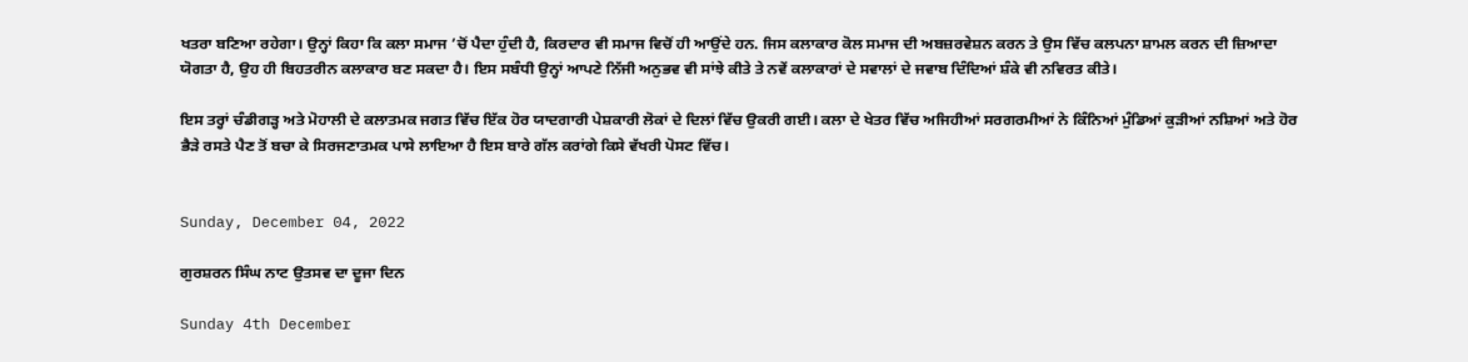ਖਤਰਾ ਬਣਿਆ ਰਹੇਗਾ। ਉਨ੍ਹਾਂ ਕਿਹਾ ਕਿ ਕਲਾ ਸਮਾਜ ’ਚੋਂ ਪੈਦਾ ਹੁੰਦੀ ਹੈ, ਕਿਰਦਾਰ ਵੀ ਸਮਾਜ ਵਿਚੋਂ ਹੀ ਆਉਂਦੇ ਹਨ. ਜਿਸ ਕਲਾਕਾਰ ਕੋਲ ਸਮਾਜ ਦੀ ਅਬਜ਼ਰਵੇਸ਼ਨ ਕਰਨ ਤੇ ਉਸ ਵਿੱਚ ਕਲਪਨਾ ਸ਼ਾਮਲ ਕਰਨ ਦੀ ਜ਼ਿਆਦਾ ਯੋਗਤਾ ਹੈ, ਉਹ ਹੀ ਬਿਹਤਰੀਨ ਕਲਾਕਾਰ ਬਣ ਸਕਦਾ ਹੈ। ਇਸ ਸਬੰਧੀ ਉਨ੍ਹਾਂ ਆਪਣੇ ਨਿੱਜੀ ਅਨੁਭਵ ਵੀ ਸਾਂਝੇ ਕੀਤੇ ਤੇ ਨਵੇਂ ਕਲਾਕਾਰਾਂ ਦੇ ਸਵਾਲਾਂ ਦੇ ਜਵਾਬ ਦਿੰਦਿਆਂ ਸ਼ੰਕੇ ਵੀ ਨਵਿਰਤ ਕੀਤੇ।

ਇਸ ਤਰ੍ਹਾਂ ਚੰਡੀਗੜ੍ਹ ਅਤੇ ਮੋਹਾਲੀ ਦੇ ਕਲਾਤਮਕ ਜਗਤ ਵਿੱਚ ਇੱਕ ਹੋਰ ਯਾਦਗਾਰੀ ਪੇਸ਼ਕਾਰੀ ਲੋਕਾਂ ਦੇ ਦਿਲਾਂ ਵਿੱਚ ਉਕਰੀ ਗਈ। ਕਲਾ ਦੇ ਖੇਤਰ ਵਿੱਚ ਅਜਿਹੀਆਂ ਸਰਗਰਮੀਆਂ ਨੇ ਕਿੰਨਿਆਂ ਮੁੰਡਿਆਂ ਕੁੜੀਆਂ ਨਸ਼ਿਆਂ ਅਤੇ ਹੋਰ ਭੈੜੇ ਰਸਤੇ ਪੈਣ ਤੋਂ ਬਚਾ ਕੇ ਸਿਰਜਣਾਤਮਕ ਪਾਸੇ ਲਾਇਆ ਹੈ ਇਸ ਬਾਰੇ ਗੱਲ ਕਰਾਂਗੇ ਕਿਸੇ ਵੱਖਰੀ ਪੋਸਟ ਵਿੱਚ।


Sunday, December 04, 2022

ਗੁਰਸ਼ਰਨ ਸਿੰਘ ਨਾਟ ਉਤਸਵ ਦਾ ਦੂਜਾ ਦਿਨ

Sunday 4th December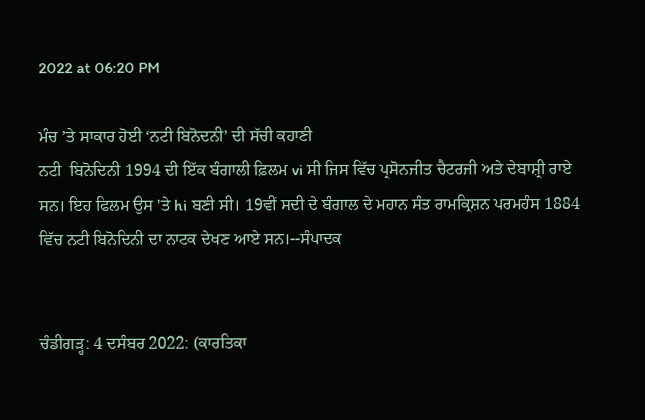2022 at 06:20 PM

ਮੰਚ ’ਤੇ ਸਾਕਾਰ ਹੋਈ ‘ਨਟੀ ਬਿਨੋਦਨੀ’ ਦੀ ਸੱਚੀ ਕਹਾਣੀ
ਨਟੀ  ਬਿਨੋਦਿਨੀ 1994 ਦੀ ਇੱਕ ਬੰਗਾਲੀ ਫ਼ਿਲਮ vi ਸੀ ਜਿਸ ਵਿੱਚ ਪ੍ਰਸੋਨਜੀਤ ਚੈਟਰਜੀ ਅਤੇ ਦੇਬਾਸ਼੍ਰੀ ਰਾਏ ਸਨ। ਇਹ ਫਿਲਮ ਉਸ 'ਤੇ hi ਬਣੀ ਸੀ। 19ਵੀਂ ਸਦੀ ਦੇ ਬੰਗਾਲ ਦੇ ਮਹਾਨ ਸੰਤ ਰਾਮਕ੍ਰਿਸ਼ਨ ਪਰਮਹੰਸ 1884 ਵਿੱਚ ਨਟੀ ਬਿਨੋਦਿਨੀ ਦਾ ਨਾਟਕ ਦੇਖਣ ਆਏ ਸਨ।--ਸੰਪਾਦਕ


ਚੰਡੀਗੜ੍ਹ: 4 ਦਸੰਬਰ 2022: (ਕਾਰਤਿਕਾ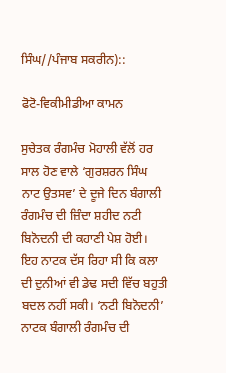ਸਿੰਘ//ਪੰਜਾਬ ਸਕਰੀਨ)::

ਫੋਟੋ-ਵਿਕੀਮੀਡੀਆ ਕਾਮਨ

ਸੁਚੇਤਕ ਰੰਗਮੰਚ ਮੋਹਾਲੀ ਵੱਲੋਂ ਹਰ ਸਾਲ ਹੋਣ ਵਾਲੇ ‘ਗੁਰਸ਼ਰਨ ਸਿੰਘ ਨਾਟ ਉਤਸਵ’ ਦੇ ਦੂਜੇ ਦਿਨ ਬੰਗਾਲੀ ਰੰਗਮੰਚ ਦੀ ਜ਼ਿੰਦਾ ਸ਼ਹੀਦ ਨਟੀ ਬਿਨੋਦਨੀ ਦੀ ਕਹਾਣੀ ਪੇਸ਼ ਹੋਈ। ਇਹ ਨਾਟਕ ਦੱਸ ਰਿਹਾ ਸੀ ਕਿ ਕਲਾ ਦੀ ਦੁਨੀਆਂ ਵੀ ਡੇਢ ਸਦੀ ਵਿੱਚ ਬਹੁਤੀ ਬਦਲ ਨਹੀਂ ਸਕੀ। ‘ਨਟੀ ਬਿਨੋਦਨੀ’ ਨਾਟਕ ਬੰਗਾਲੀ ਰੰਗਮੰਚ ਦੀ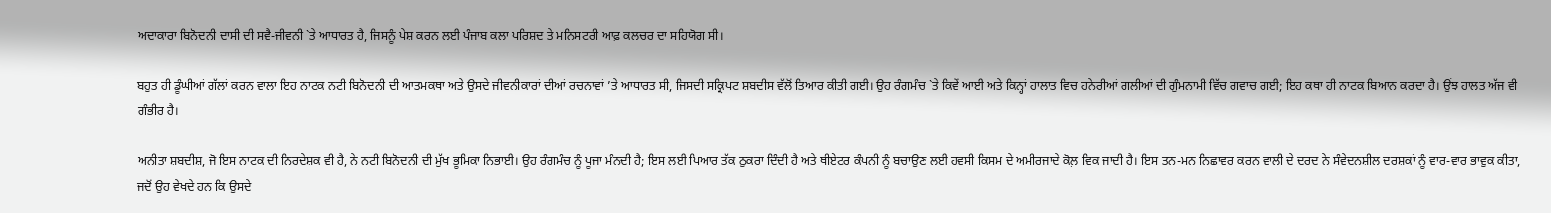ਅਦਾਕਾਰਾ ਬਿਨੋਦਨੀ ਦਾਸੀ ਦੀ ਸਵੈ-ਜੀਵਨੀ `ਤੇ ਆਧਾਰਤ ਹੈ, ਜਿਸਨੂੰ ਪੇਸ਼ ਕਰਨ ਲਈ ਪੰਜਾਬ ਕਲਾ ਪਰਿਸ਼ਦ ਤੇ ਮਨਿਸਟਰੀ ਆਫ਼ ਕਲਚਰ ਦਾ ਸਹਿਯੋਗ ਸੀ।

ਬਹੁਤ ਹੀ ਡੂੰਘੀਆਂ ਗੱਲਾਂ ਕਰਨ ਵਾਲਾ ਇਹ ਨਾਟਕ ਨਟੀ ਬਿਨੋਦਨੀ ਦੀ ਆਤਮਕਥਾ ਅਤੇ ਉਸਦੇ ਜੀਵਨੀਕਾਰਾਂ ਦੀਆਂ ਰਚਨਾਵਾਂ ’ਤੇ ਆਧਾਰਤ ਸੀ, ਜਿਸਦੀ ਸਕ੍ਰਿਪਟ ਸ਼ਬਦੀਸ ਵੱਲੋਂ ਤਿਆਰ ਕੀਤੀ ਗਈ। ਉਹ ਰੰਗਮੰਚ `ਤੇ ਕਿਵੇਂ ਆਈ ਅਤੇ ਕਿਨ੍ਹਾਂ ਹਾਲਾਤ ਵਿਚ ਹਨੇਰੀਆਂ ਗਲੀਆਂ ਦੀ ਗੁੰਮਨਾਮੀ ਵਿੱਚ ਗਵਾਚ ਗਈ; ਇਹ ਕਥਾ ਹੀ ਨਾਟਕ ਬਿਆਨ ਕਰਦਾ ਹੈ। ਉਂਝ ਹਾਲਤ ਅੱਜ ਵੀ ਗੰਭੀਰ ਹੈ।

ਅਨੀਤਾ ਸ਼ਬਦੀਸ਼, ਜੋ ਇਸ ਨਾਟਕ ਦੀ ਨਿਰਦੇਸ਼ਕ ਵੀ ਹੈ, ਨੇ ਨਟੀ ਬਿਨੋਦਨੀ ਦੀ ਮੁੱਖ ਭੂਮਿਕਾ ਨਿਭਾਈ। ਉਹ ਰੰਗਮੰਚ ਨੂੰ ਪੂਜਾ ਮੰਨਦੀ ਹੈ; ਇਸ ਲਈ ਪਿਆਰ ਤੱਕ ਠੁਕਰਾ ਦਿੰਦੀ ਹੈ ਅਤੇ ਥੀਏਟਰ ਕੰਪਨੀ ਨੂੰ ਬਚਾਉਣ ਲਈ ਹਵਸੀ ਕਿਸਮ ਦੇ ਅਮੀਰਜਾਦੇ ਕੋਲ਼ ਵਿਕ ਜਾਦੀ ਹੈ। ਇਸ ਤਨ-ਮਨ ਨਿਛਾਵਰ ਕਰਨ ਵਾਲੀ ਦੇ ਦਰਦ ਨੇ ਸੰਵੇਦਨਸ਼ੀਲ ਦਰਸ਼ਕਾਂ ਨੂੰ ਵਾਰ-ਵਾਰ ਭਾਵੁਕ ਕੀਤਾ, ਜਦੋਂ ਉਹ ਵੇਖਦੇ ਹਨ ਕਿ ਉਸਦੇ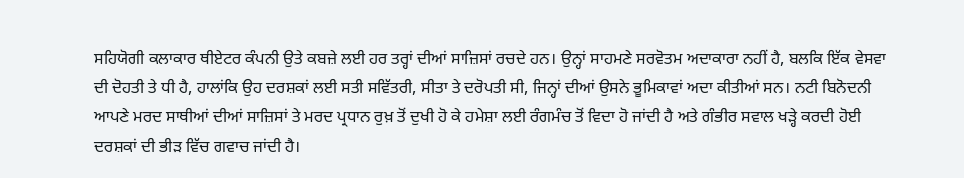ਸਹਿਯੋਗੀ ਕਲਾਕਾਰ ਥੀਏਟਰ ਕੰਪਨੀ ਉਤੇ ਕਬਜ਼ੇ ਲਈ ਹਰ ਤਰ੍ਹਾਂ ਦੀਆਂ ਸਾਜ਼ਿਸਾਂ ਰਚਦੇ ਹਨ। ਉਨ੍ਹਾਂ ਸਾਹਮਣੇ ਸਰਵੋਤਮ ਅਦਾਕਾਰਾ ਨਹੀਂ ਹੈ, ਬਲਕਿ ਇੱਕ ਵੇਸਵਾ ਦੀ ਦੋਹਤੀ ਤੇ ਧੀ ਹੈ, ਹਾਲਾਂਕਿ ਉਹ ਦਰਸ਼ਕਾਂ ਲਈ ਸਤੀ ਸਵਿੱਤਰੀ, ਸੀਤਾ ਤੇ ਦਰੋਪਤੀ ਸੀ, ਜਿਨ੍ਹਾਂ ਦੀਆਂ ਉਸਨੇ ਭੂਮਿਕਾਵਾਂ ਅਦਾ ਕੀਤੀਆਂ ਸਨ। ਨਟੀ ਬਿਨੋਦਨੀ ਆਪਣੇ ਮਰਦ ਸਾਥੀਆਂ ਦੀਆਂ ਸਾਜ਼ਿਸਾਂ ਤੇ ਮਰਦ ਪ੍ਰਧਾਨ ਰੁਖ਼ ਤੋਂ ਦੁਖੀ ਹੋ ਕੇ ਹਮੇਸ਼ਾ ਲਈ ਰੰਗਮੰਚ ਤੋਂ ਵਿਦਾ ਹੋ ਜਾਂਦੀ ਹੈ ਅਤੇ ਗੰਭੀਰ ਸਵਾਲ ਖੜ੍ਹੇ ਕਰਦੀ ਹੋਈ ਦਰਸ਼ਕਾਂ ਦੀ ਭੀੜ ਵਿੱਚ ਗਵਾਚ ਜਾਂਦੀ ਹੈ।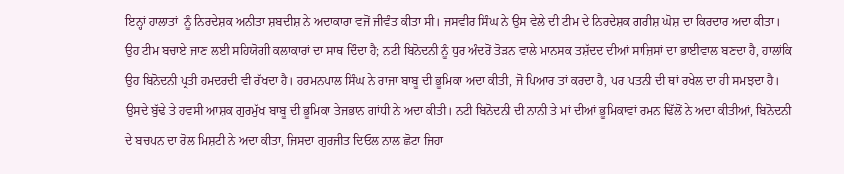ਇਨ੍ਹਾਂ ਹਾਲਾਤਾਂ  ਨੂੰ ਨਿਰਦੇਸ਼ਕ ਅਨੀਤਾ ਸ਼ਬਦੀਸ਼ ਨੇ ਅਦਾਕਾਰਾ ਵਜੋਂ ਜੀਵੰਤ ਕੀਤਾ ਸੀ। ਜਸਵੀਰ ਸਿੰਘ ਨੇ ਉਸ ਵੇਲੇ ਦੀ ਟੀਮ ਦੇ ਨਿਰਦੇਸ਼ਕ ਗਰੀਸ਼ ਘੋਸ਼ ਦਾ ਕਿਰਦਾਰ ਅਦਾ ਕੀਤਾ। ਉਹ ਟੀਮ ਬਚਾਏ ਜਾਣ ਲਈ ਸਹਿਯੋਗੀ ਕਲਾਕਾਰਾਂ ਦਾ ਸਾਥ ਦਿੰਦਾ ਹੈ; ਨਟੀ ਬਿਨੋਦਨੀ ਨੂੰ ਧੁਰ ਅੰਦਰੋਂ ਤੋੜਨ ਵਾਲੇ ਮਾਨਸਕ ਤਸ਼ੱਦਦ ਦੀਆਂ ਸਾਜ਼ਿਸਾਂ ਦਾ ਭਾਈਵਾਲ ਬਣਦਾ ਹੈ, ਹਾਲਾਂਕਿ ਉਹ ਬਿਨੋਦਨੀ ਪ੍ਰਤੀ ਹਮਦਰਦੀ ਵੀ ਰੱਖਦਾ ਹੈ। ਹਰਮਨਪਾਲ ਸਿੰਘ ਨੇ ਰਾਜਾ ਬਾਬੂ ਦੀ ਭੂਮਿਕਾ ਅਦਾ ਕੀਤੀ, ਜੋ ਪਿਆਰ ਤਾਂ ਕਰਦਾ ਹੈ, ਪਰ ਪਤਨੀ ਦੀ ਥਾਂ ਰਖੇਲ ਦਾ ਹੀ ਸਮਝਦਾ ਹੈ। ਉਸਦੇ ਬੁੱਢੇ ਤੇ ਹਵਸੀ ਆਸ਼ਕ ਗੁਰਮੁੱਖ ਬਾਬੂ ਦੀ ਭੂਮਿਕਾ ਤੇਜਭਾਨ ਗਾਂਧੀ ਨੇ ਅਦਾ ਕੀਤੀ। ਨਟੀ ਬਿਨੋਦਨੀ ਦੀ ਨਾਨੀ ਤੇ ਮਾਂ ਦੀਆਂ ਭੂਮਿਕਾਵਾਂ ਰਮਨ ਢਿੱਲੋਂ ਨੇ ਅਦਾ ਕੀਤੀਆਂ, ਬਿਨੋਦਨੀ ਦੇ ਬਚਪਨ ਦਾ ਰੋਲ ਮਿਸ਼ਟੀ ਨੇ ਅਦਾ ਕੀਤਾ, ਜਿਸਦਾ ਗੁਰਜੀਤ ਦਿਓਲ ਨਾਲ ਛੋਟਾ ਜਿਹਾ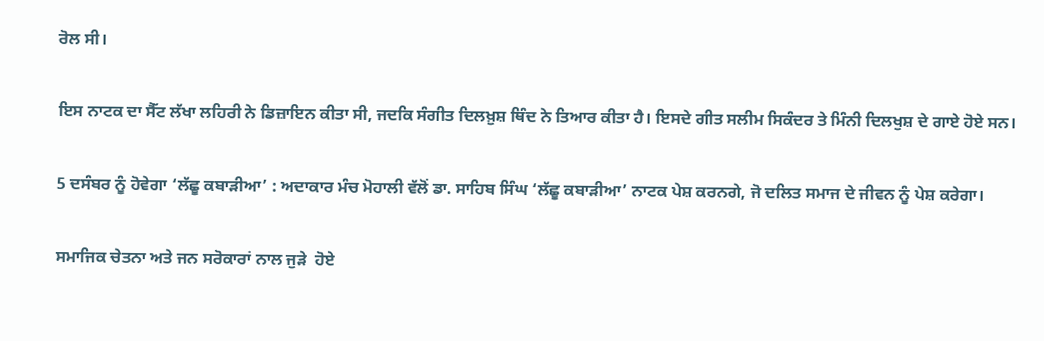ਰੋਲ ਸੀ।

ਇਸ ਨਾਟਕ ਦਾ ਸੈੱਟ ਲੱਖਾ ਲਹਿਰੀ ਨੇ ਡਿਜ਼ਾਇਨ ਕੀਤਾ ਸੀ, ਜਦਕਿ ਸੰਗੀਤ ਦਿਲਖ਼ੁਸ਼ ਥਿੰਦ ਨੇ ਤਿਆਰ ਕੀਤਾ ਹੈ। ਇਸਦੇ ਗੀਤ ਸਲੀਮ ਸਿਕੰਦਰ ਤੇ ਮਿੰਨੀ ਦਿਲਖੁਸ਼ ਦੇ ਗਾਏ ਹੋਏ ਸਨ।

5 ਦਸੰਬਰ ਨੂੰ ਹੋਵੇਗਾ ‘ਲੱਛੂ ਕਬਾੜੀਆ’ : ਅਦਾਕਾਰ ਮੰਚ ਮੋਹਾਲੀ ਵੱਲੋਂ ਡਾ. ਸਾਹਿਬ ਸਿੰਘ ‘ਲੱਛੂ ਕਬਾੜੀਆ’ ਨਾਟਕ ਪੇਸ਼ ਕਰਨਗੇ, ਜੋ ਦਲਿਤ ਸਮਾਜ ਦੇ ਜੀਵਨ ਨੂੰ ਪੇਸ਼ ਕਰੇਗਾ।

ਸਮਾਜਿਕ ਚੇਤਨਾ ਅਤੇ ਜਨ ਸਰੋਕਾਰਾਂ ਨਾਲ ਜੁੜੇ  ਹੋਏ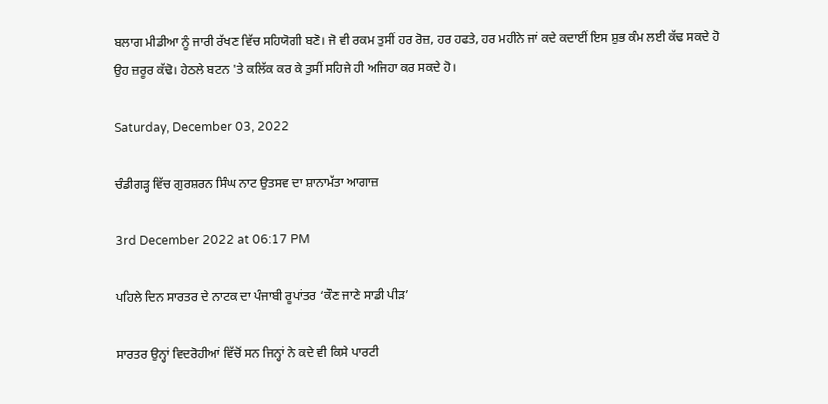ਬਲਾਗ ਮੀਡੀਆ ਨੂੰ ਜਾਰੀ ਰੱਖਣ ਵਿੱਚ ਸਹਿਯੋਗੀ ਬਣੋ। ਜੋ ਵੀ ਰਕਮ ਤੁਸੀਂ ਹਰ ਰੋਜ਼, ਹਰ ਹਫਤੇ, ਹਰ ਮਹੀਨੇ ਜਾਂ ਕਦੇ ਕਦਾਈਂ ਇਸ ਸ਼ੁਭ ਕੰਮ ਲਈ ਕੱਢ ਸਕਦੇ ਹੋ ਉਹ ਜ਼ਰੂਰ ਕੱਢੋ। ਹੇਠਲੇ ਬਟਨ 'ਤੇ ਕਲਿੱਕ ਕਰ ਕੇ ਤੁਸੀਂ ਸਹਿਜੇ ਹੀ ਅਜਿਹਾ ਕਰ ਸਕਦੇ ਹੋ।

Saturday, December 03, 2022

ਚੰਡੀਗੜ੍ਹ ਵਿੱਚ ਗੁਰਸ਼ਰਨ ਸਿੰਘ ਨਾਟ ਉਤਸਵ ਦਾ ਸ਼ਾਨਾਮੱਤਾ ਆਗਾਜ਼

3rd December 2022 at 06:17 PM

ਪਹਿਲੇ ਦਿਨ ਸਾਰਤਰ ਦੇ ਨਾਟਕ ਦਾ ਪੰਜਾਬੀ ਰੂਪਾਂਤਰ ‘ਕੌਣ ਜਾਣੇ ਸਾਡੀ ਪੀੜ’

ਸਾਰਤਰ ਉਨ੍ਹਾਂ ਵਿਦਰੋਹੀਆਂ ਵਿੱਚੋਂ ਸਨ ਜਿਨ੍ਹਾਂ ਨੇ ਕਦੇ ਵੀ ਕਿਸੇ ਪਾਰਟੀ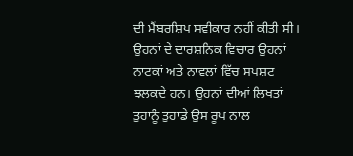ਦੀ ਮੈਂਬਰਸ਼ਿਪ ਸਵੀਕਾਰ ਨਹੀਂ ਕੀਤੀ ਸੀ। ਉਹਨਾਂ ਦੇ ਦਾਰਸ਼ਨਿਕ ਵਿਚਾਰ ਉਹਨਾਂ ਨਾਟਕਾਂ ਅਤੇ ਨਾਵਲਾਂ ਵਿੱਚ ਸਪਸ਼ਟ ਝਲਕਦੇ ਹਨ। ਉਹਨਾਂ ਦੀਆਂ ਲਿਖਤਾਂ ਤੁਹਾਨੂੰ ਤੁਹਾਡੇ ਉਸ ਰੂਪ ਨਾਲ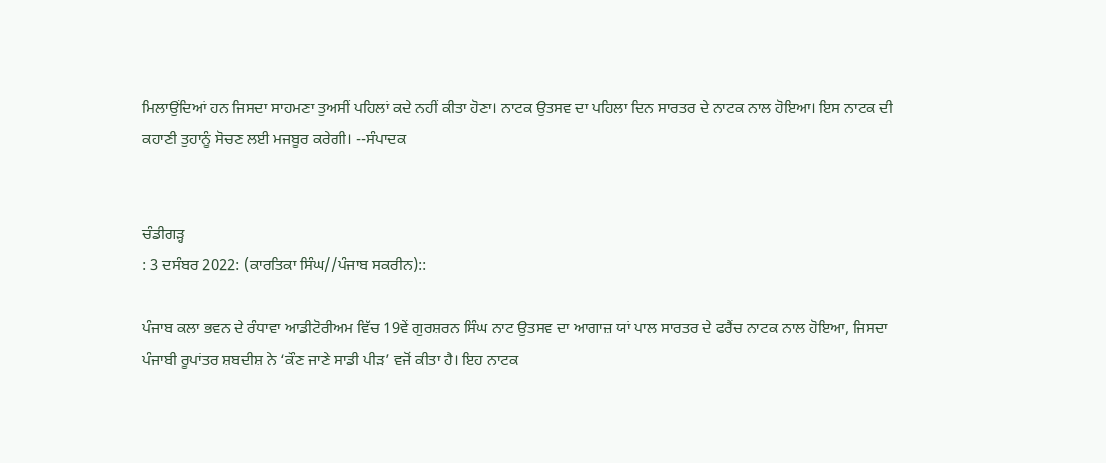ਮਿਲਾਉਂਦਿਆਂ ਹਨ ਜਿਸਦਾ ਸਾਹਮਣਾ ਤੁਅਸੀਂ ਪਹਿਲਾਂ ਕਦੇ ਨਹੀਂ ਕੀਤਾ ਹੋਣਾ। ਨਾਟਕ ਉਤਸਵ ਦਾ ਪਹਿਲਾ ਦਿਨ ਸਾਰਤਰ ਦੇ ਨਾਟਕ ਨਾਲ ਹੋਇਆ। ਇਸ ਨਾਟਕ ਦੀ ਕਹਾਣੀ ਤੁਹਾਨੂੰ ਸੋਚਣ ਲਈ ਮਜਬੂਰ ਕਰੇਗੀ। --ਸੰਪਾਦਕ


ਚੰਡੀਗੜ੍ਹ
: 3 ਦਸੰਬਰ 2022: (ਕਾਰਤਿਕਾ ਸਿੰਘ//ਪੰਜਾਬ ਸਕਰੀਨ)::

ਪੰਜਾਬ ਕਲਾ ਭਵਨ ਦੇ ਰੰਧਾਵਾ ਆਡੀਟੋਰੀਅਮ ਵਿੱਚ 19ਵੇਂ ਗੁਰਸ਼ਰਨ ਸਿੰਘ ਨਾਟ ਉਤਸਵ ਦਾ ਆਗਾਜ਼ ਯਾਂ ਪਾਲ ਸਾਰਤਰ ਦੇ ਫਰੈਂਚ ਨਾਟਕ ਨਾਲ ਹੋਇਆ, ਜਿਸਦਾ ਪੰਜਾਬੀ ਰੂਪਾਂਤਰ ਸ਼ਬਦੀਸ਼ ਨੇ ‘ਕੌਣ ਜਾਣੇ ਸਾਡੀ ਪੀੜ’ ਵਜੋਂ ਕੀਤਾ ਹੈ। ਇਹ ਨਾਟਕ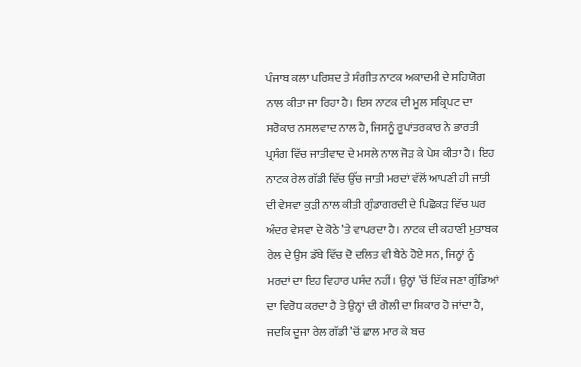ਪੰਜਾਬ ਕਲਾ ਪਰਿਸ਼ਦ ਤੇ ਸੰਗੀਤ ਨਾਟਕ ਅਕਾਦਮੀ ਦੇ ਸਹਿਯੋਗ ਨਾਲ ਕੀਤਾ ਜਾ ਰਿਹਾ ਹੈ। ਇਸ ਨਾਟਕ ਦੀ ਮੂਲ ਸਕ੍ਰਿਪਟ ਦਾ ਸਰੋਕਾਰ ਨਸਲਵਾਦ ਨਾਲ ਹੈ, ਜਿਸਨੂੰ ਰੂਪਾਂਤਰਕਾਰ ਨੇ ਭਾਰਤੀ ਪ੍ਰਸੰਗ ਵਿੱਚ ਜਾਤੀਵਾਦ ਦੇ ਮਸਲੇ ਨਾਲ ਜੋੜ ਕੇ ਪੇਸ਼ ਕੀਤਾ ਹੈ। ਇਹ ਨਾਟਕ ਰੇਲ ਗੱਡੀ ਵਿੱਚ ਉੱਚ ਜਾਤੀ ਮਰਦਾਂ ਵੱਲੋਂ ਆਪਣੀ ਹੀ ਜਾਤੀ ਦੀ ਵੇਸਵਾ ਕੁੜੀ ਨਾਲ ਕੀਤੀ ਗੁੰਡਾਗਰਦੀ ਦੇ ਪਿਛੋਕੜ ਵਿੱਚ ਘਰ ਅੰਦਰ ਵੇਸਵਾ ਦੇ ਕੋਠੇ ’ਤੇ ਵਾਪਰਦਾ ਹੈ। ਨਾਟਕ ਦੀ ਕਹਾਣੀ ਮੁਤਾਬਕ ਰੇਲ ਦੇ ਉਸ ਡੱਬੇ ਵਿੱਚ ਦੋ ਦਲਿਤ ਵੀ ਬੈਠੇ ਹੋਏ ਸਨ, ਜਿਨ੍ਹਾਂ ਨੂੰ ਮਰਦਾਂ ਦਾ ਇਹ ਵਿਹਾਰ ਪਸੰਦ ਨਹੀਂ। ਉਨ੍ਹਾਂ ’ਚੋਂ ਇੱਕ ਜਣਾ ਗੁੰਡਿਆਂ ਦਾ ਵਿਰੋਧ ਕਰਦਾ ਹੈ ਤੇ ਉਨ੍ਹਾਂ ਦੀ ਗੋਲੀ ਦਾ ਸ਼ਿਕਾਰ ਹੋ ਜਾਂਦਾ ਹੈ, ਜਦਕਿ ਦੂਜਾ ਰੇਲ ਗੱਡੀ ’ਚੋਂ ਛਾਲ ਮਾਰ ਕੇ ਬਚ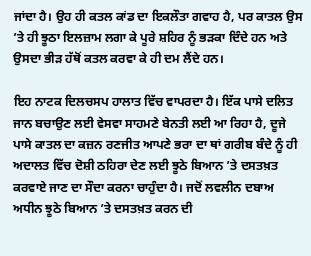ਜਾਂਦਾ ਹੈ। ਉਹ ਹੀ ਕਤਲ ਕਾਂਡ ਦਾ ਇਕਲੌਤਾ ਗਵਾਹ ਹੈ, ਪਰ ਕਾਤਲ ਉਸ ’ਤੇ ਹੀ ਝੂਠਾ ਇਲਜ਼ਾਮ ਲਗਾ ਕੇ ਪੂਰੇ ਸ਼ਹਿਰ ਨੂੰ ਭੜਕਾ ਦਿੰਦੇ ਹਨ ਅਤੇ ਉਸਦਾ ਭੀੜ ਹੱਥੋਂ ਕਤਲ ਕਰਵਾ ਕੇ ਹੀ ਦਮ ਲੈਂਦੇ ਹਨ।

ਇਹ ਨਾਟਕ ਦਿਲਚਸਪ ਹਾਲਾਤ ਵਿੱਚ ਵਾਪਰਦਾ ਹੈ। ਇੱਕ ਪਾਸੇ ਦਲਿਤ ਜਾਨ ਬਚਾਉਣ ਲਈ ਵੇਸਵਾ ਸਾਹਮਣੇ ਬੇਨਤੀ ਲਈ ਆ ਰਿਹਾ ਹੈ, ਦੂਜੇ ਪਾਸੇ ਕਾਤਲ ਦਾ ਕਜ਼ਨ ਰਣਜੀਤ ਆਪਣੇ ਭਰਾ ਦਾ ਥਾਂ ਗਰੀਬ ਬੰਦੇ ਨੂੰ ਹੀ ਅਦਾਲਤ ਵਿੱਚ ਦੋਸ਼ੀ ਠਹਿਰਾ ਦੇਣ ਲਈ ਝੂਠੇ ਬਿਆਨ ’ਤੇ ਦਸਤਖ਼ਤ ਕਰਵਾਏ ਜਾਣ ਦਾ ਸੌਦਾ ਕਰਨਾ ਚਾਹੁੰਦਾ ਹੈ। ਜਦੋਂ ਲਵਲੀਨ ਦਬਾਅ ਅਧੀਨ ਝੂਠੇ ਬਿਆਨ ’ਤੇ ਦਸਤਖ਼ਤ ਕਰਨ ਦੀ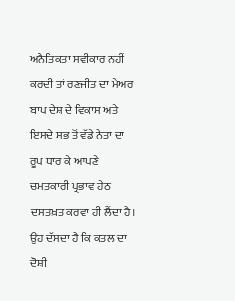ਅਨੈਤਿਕਤਾ ਸਵੀਕਾਰ ਨਹੀਂ ਕਰਦੀ ਤਾਂ ਰਣਜੀਤ ਦਾ ਮੇਅਰ ਬਾਪ ਦੇਸ਼ ਦੇ ਵਿਕਾਸ ਅਤੇ ਇਸਦੇ ਸਭ ਤੋਂ ਵੱਡੇ ਨੇਤਾ ਦਾ ਰੂਪ ਧਾਰ ਕੇ ਆਪਣੇ ਚਮਤਕਾਰੀ ਪ੍ਰਭਾਵ ਹੇਠ ਦਸਤਖ਼ਤ ਕਰਵਾ ਹੀ ਲੈਂਦਾ ਹੈ। ਉਹ ਦੱਸਦਾ ਹੈ ਕਿ ਕਤਲ ਦਾ ਦੋਸ਼ੀ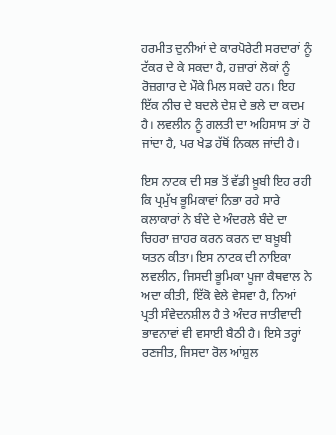ਹਰਮੀਤ ਦੁਨੀਆਂ ਦੇ ਕਾਰਪੋਰੇਟੀ ਸਰਦਾਰਾਂ ਨੂੰ ਟੱਕਰ ਦੇ ਕੇ ਸਕਦਾ ਹੈ, ਹਜ਼ਾਰਾਂ ਲੋਕਾਂ ਨੂੰ ਰੋਜ਼ਗਾਰ ਦੇ ਮੌਕੇ ਮਿਲ ਸਕਦੇ ਹਨ। ਇਹ ਇੱਕ ਨੀਚ ਦੇ ਬਦਲੇ ਦੇਸ਼ ਦੇ ਭਲੇ ਦਾ ਕਦਮ ਹੈ। ਲਵਲੀਨ ਨੂੰ ਗਲਤੀ ਦਾ ਅਹਿਸਾਸ ਤਾਂ ਹੋ ਜਾਂਦਾ ਹੈ, ਪਰ ਖੇਡ ਹੱਥੋਂ ਨਿਕਲ ਜਾਂਦੀ ਹੈ।

ਇਸ ਨਾਟਕ ਦੀ ਸਭ ਤੋਂ ਵੱਡੀ ਖ਼ੂਬੀ ਇਹ ਰਹੀ ਕਿ ਪ੍ਰਮੁੱਖ ਭੂਮਿਕਾਵਾਂ ਨਿਭਾ ਰਹੇ ਸਾਰੇ ਕਲਾਕਾਰਾਂ ਨੇ ਬੰਦੇ ਦੇ ਅੰਦਰਲੇ ਬੰਦੇ ਦਾ ਚਿਹਰਾ ਜ਼ਾਹਰ ਕਰਨ ਕਰਨ ਦਾ ਬਖ਼ੂਬੀ ਯਤਨ ਕੀਤਾ। ਇਸ ਨਾਟਕ ਦੀ ਨਾਇਕਾ ਲਵਲੀਨ, ਜਿਸਦੀ ਭੂਮਿਕਾ ਪੂਜਾ ਕੈਥਵਾਲ ਨੇ ਅਦਾ ਕੀਤੀ, ਇੱਕੋ ਵੇਲੇ ਵੇਸਵਾ ਹੈ, ਨਿਆਂ ਪ੍ਰਤੀ ਸੰਵੇਦਨਸ਼ੀਲ ਹੈ ਤੇ ਅੰਦਰ ਜਾਤੀਵਾਦੀ ਭਾਵਨਾਵਾਂ ਵੀ ਵਸਾਈ ਬੈਠੀ ਹੈ। ਇਸੇ ਤਰ੍ਹਾਂ ਰਣਜੀਤ, ਜਿਸਦਾ ਰੋਲ ਆਂਸ਼ੁਲ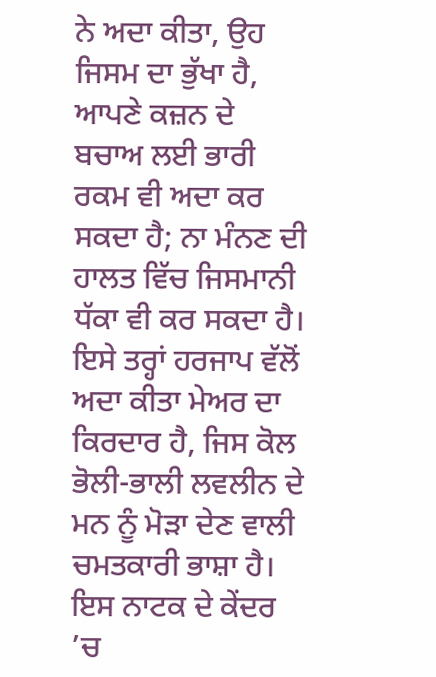ਨੇ ਅਦਾ ਕੀਤਾ, ਉਹ ਜਿਸਮ ਦਾ ਭੁੱਖਾ ਹੈ, ਆਪਣੇ ਕਜ਼ਨ ਦੇ ਬਚਾਅ ਲਈ ਭਾਰੀ ਰਕਮ ਵੀ ਅਦਾ ਕਰ ਸਕਦਾ ਹੈ; ਨਾ ਮੰਨਣ ਦੀ ਹਾਲਤ ਵਿੱਚ ਜਿਸਮਾਨੀ ਧੱਕਾ ਵੀ ਕਰ ਸਕਦਾ ਹੈ। ਇਸੇ ਤਰ੍ਹਾਂ ਹਰਜਾਪ ਵੱਲੋਂ ਅਦਾ ਕੀਤਾ ਮੇਅਰ ਦਾ ਕਿਰਦਾਰ ਹੈ, ਜਿਸ ਕੋਲ ਭੋਲੀ-ਭਾਲੀ ਲਵਲੀਨ ਦੇ ਮਨ ਨੂੰ ਮੋੜਾ ਦੇਣ ਵਾਲੀ ਚਮਤਕਾਰੀ ਭਾਸ਼ਾ ਹੈ। ਇਸ ਨਾਟਕ ਦੇ ਕੇਂਦਰ ’ਚ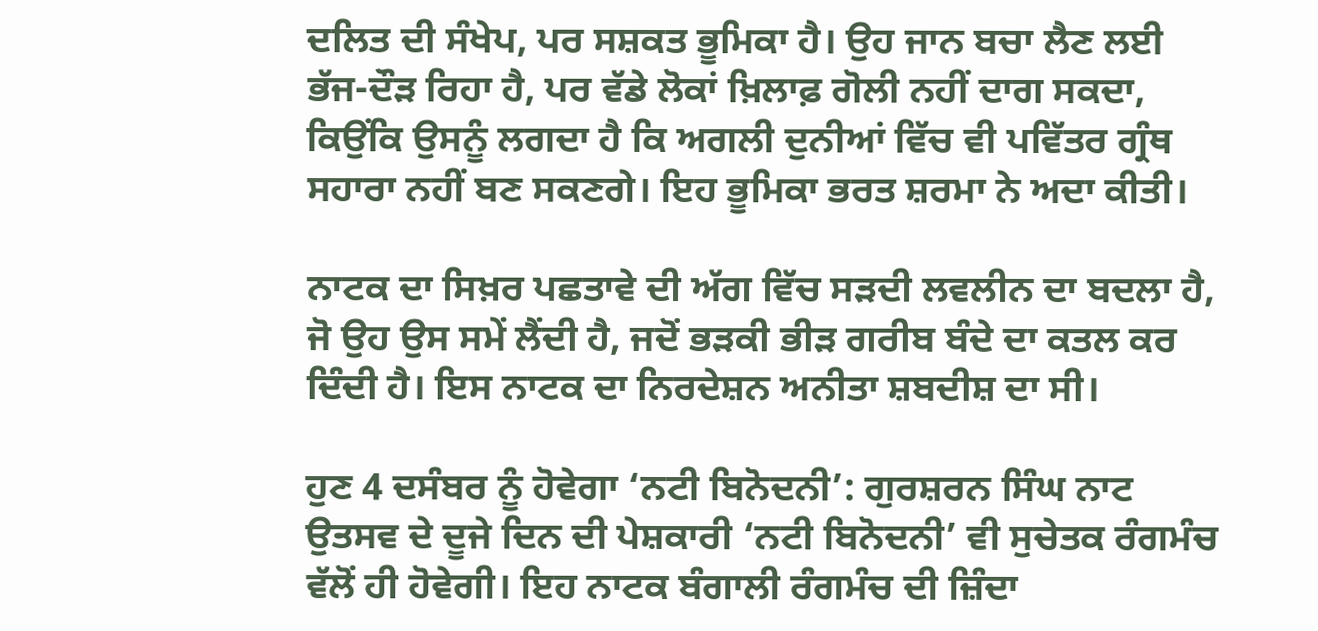ਦਲਿਤ ਦੀ ਸੰਖੇਪ, ਪਰ ਸਸ਼ਕਤ ਭੂਮਿਕਾ ਹੈ। ਉਹ ਜਾਨ ਬਚਾ ਲੈਣ ਲਈ ਭੱਜ-ਦੌੜ ਰਿਹਾ ਹੈ, ਪਰ ਵੱਡੇ ਲੋਕਾਂ ਖ਼ਿਲਾਫ਼ ਗੋਲੀ ਨਹੀਂ ਦਾਗ ਸਕਦਾ, ਕਿਉਂਕਿ ਉਸਨੂੰ ਲਗਦਾ ਹੈ ਕਿ ਅਗਲੀ ਦੁਨੀਆਂ ਵਿੱਚ ਵੀ ਪਵਿੱਤਰ ਗ੍ਰੰਥ ਸਹਾਰਾ ਨਹੀਂ ਬਣ ਸਕਣਗੇ। ਇਹ ਭੂਮਿਕਾ ਭਰਤ ਸ਼ਰਮਾ ਨੇ ਅਦਾ ਕੀਤੀ।

ਨਾਟਕ ਦਾ ਸਿਖ਼ਰ ਪਛਤਾਵੇ ਦੀ ਅੱਗ ਵਿੱਚ ਸੜਦੀ ਲਵਲੀਨ ਦਾ ਬਦਲਾ ਹੈ, ਜੋ ਉਹ ਉਸ ਸਮੇਂ ਲੈਂਦੀ ਹੈ, ਜਦੋਂ ਭੜਕੀ ਭੀੜ ਗਰੀਬ ਬੰਦੇ ਦਾ ਕਤਲ ਕਰ ਦਿੰਦੀ ਹੈ। ਇਸ ਨਾਟਕ ਦਾ ਨਿਰਦੇਸ਼ਨ ਅਨੀਤਾ ਸ਼ਬਦੀਸ਼ ਦਾ ਸੀ।

ਹੁਣ 4 ਦਸੰਬਰ ਨੂੰ ਹੋਵੇਗਾ ‘ਨਟੀ ਬਿਨੋਦਨੀ’: ਗੁਰਸ਼ਰਨ ਸਿੰਘ ਨਾਟ ਉਤਸਵ ਦੇ ਦੂਜੇ ਦਿਨ ਦੀ ਪੇਸ਼ਕਾਰੀ ‘ਨਟੀ ਬਿਨੋਦਨੀ’ ਵੀ ਸੁਚੇਤਕ ਰੰਗਮੰਚ ਵੱਲੋਂ ਹੀ ਹੋਵੇਗੀ। ਇਹ ਨਾਟਕ ਬੰਗਾਲੀ ਰੰਗਮੰਚ ਦੀ ਜ਼ਿੰਦਾ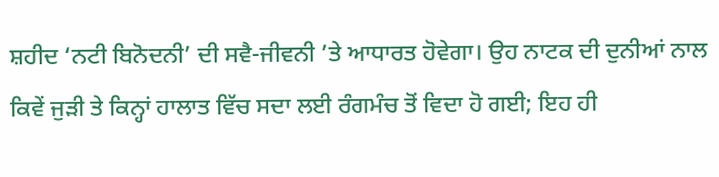ਸ਼ਹੀਦ ‘ਨਟੀ ਬਿਨੋਦਨੀ’ ਦੀ ਸਵੈ-ਜੀਵਨੀ ’ਤੇ ਆਧਾਰਤ ਹੋਵੇਗਾ। ਉਹ ਨਾਟਕ ਦੀ ਦੁਨੀਆਂ ਨਾਲ ਕਿਵੇਂ ਜੁੜੀ ਤੇ ਕਿਨ੍ਹਾਂ ਹਾਲਾਤ ਵਿੱਚ ਸਦਾ ਲਈ ਰੰਗਮੰਚ ਤੋਂ ਵਿਦਾ ਹੋ ਗਈ; ਇਹ ਹੀ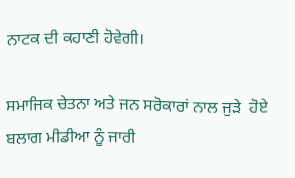ਨਾਟਕ ਦੀ ਕਹਾਣੀ ਹੋਵੇਗੀ।

ਸਮਾਜਿਕ ਚੇਤਨਾ ਅਤੇ ਜਨ ਸਰੋਕਾਰਾਂ ਨਾਲ ਜੁੜੇ  ਹੋਏ ਬਲਾਗ ਮੀਡੀਆ ਨੂੰ ਜਾਰੀ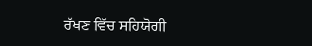ਰੱਖਣ ਵਿੱਚ ਸਹਿਯੋਗੀ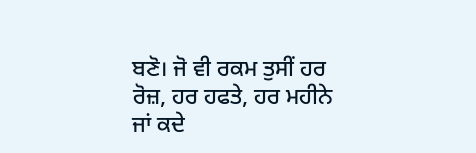ਬਣੋ। ਜੋ ਵੀ ਰਕਮ ਤੁਸੀਂ ਹਰ ਰੋਜ਼, ਹਰ ਹਫਤੇ, ਹਰ ਮਹੀਨੇ ਜਾਂ ਕਦੇ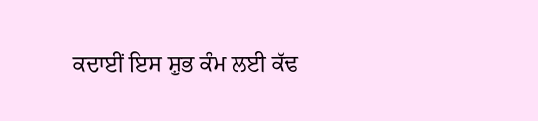ਕਦਾਈਂ ਇਸ ਸ਼ੁਭ ਕੰਮ ਲਈ ਕੱਢ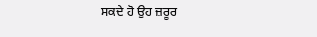ਸਕਦੇ ਹੋ ਉਹ ਜ਼ਰੂਰ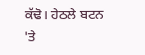ਕੱਢੋ। ਹੇਠਲੇ ਬਟਨ 'ਤੇ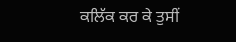ਕਲਿੱਕ ਕਰ ਕੇ ਤੁਸੀਂ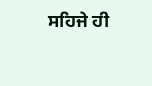ਸਹਿਜੇ ਹੀ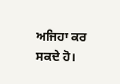ਅਜਿਹਾ ਕਰ ਸਕਦੇ ਹੋ।